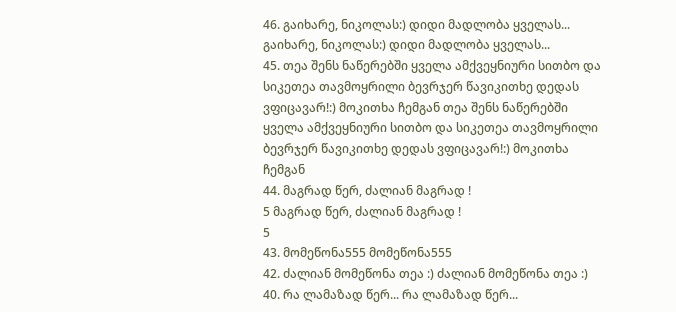46. გაიხარე, ნიკოლას:) დიდი მადლობა ყველას... გაიხარე, ნიკოლას:) დიდი მადლობა ყველას...
45. თეა შენს ნაწერებში ყველა ამქვეყნიური სითბო და სიკეთეა თავმოყრილი ბევრჯერ წავიკითხე დედას ვფიცავარ!:) მოკითხა ჩემგან თეა შენს ნაწერებში ყველა ამქვეყნიური სითბო და სიკეთეა თავმოყრილი ბევრჯერ წავიკითხე დედას ვფიცავარ!:) მოკითხა ჩემგან
44. მაგრად წერ, ძალიან მაგრად !
5 მაგრად წერ, ძალიან მაგრად !
5
43. მომეწონა555 მომეწონა555
42. ძალიან მომეწონა თეა :) ძალიან მომეწონა თეა :)
40. რა ლამაზად წერ... რა ლამაზად წერ...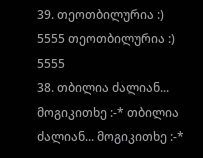39. თეოთბილურია :)
5555 თეოთბილურია :)
5555
38. თბილია ძალიან... მოგიკითხე :-* თბილია ძალიან... მოგიკითხე :-*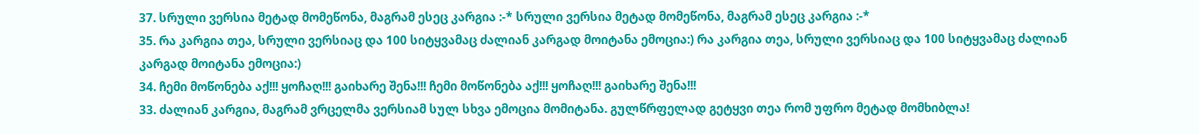37. სრული ვერსია მეტად მომეწონა, მაგრამ ესეც კარგია :-* სრული ვერსია მეტად მომეწონა, მაგრამ ესეც კარგია :-*
35. რა კარგია თეა, სრული ვერსიაც და 100 სიტყვამაც ძალიან კარგად მოიტანა ემოცია:) რა კარგია თეა, სრული ვერსიაც და 100 სიტყვამაც ძალიან კარგად მოიტანა ემოცია:)
34. ჩემი მოწონება აქ!!! ყოჩაღ!!! გაიხარე შენა!!! ჩემი მოწონება აქ!!! ყოჩაღ!!! გაიხარე შენა!!!
33. ძალიან კარგია, მაგრამ ვრცელმა ვერსიამ სულ სხვა ემოცია მომიტანა. გულწრფელად გეტყვი თეა რომ უფრო მეტად მომხიბლა!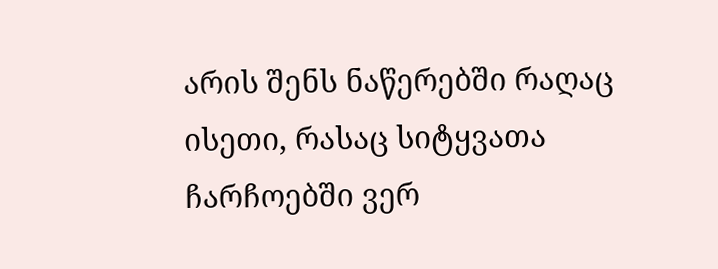არის შენს ნაწერებში რაღაც ისეთი, რასაც სიტყვათა ჩარჩოებში ვერ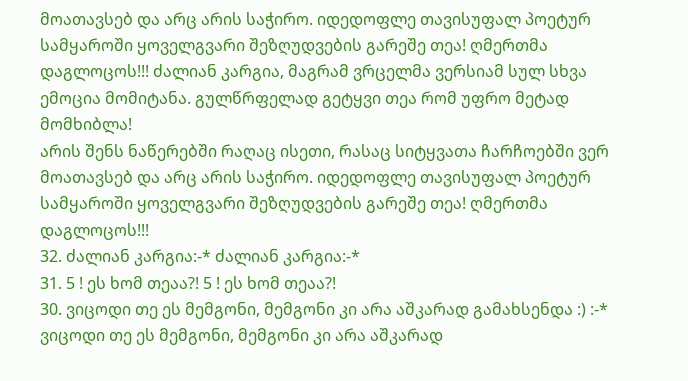მოათავსებ და არც არის საჭირო. იდედოფლე თავისუფალ პოეტურ სამყაროში ყოველგვარი შეზღუდვების გარეშე თეა! ღმერთმა დაგლოცოს!!! ძალიან კარგია, მაგრამ ვრცელმა ვერსიამ სულ სხვა ემოცია მომიტანა. გულწრფელად გეტყვი თეა რომ უფრო მეტად მომხიბლა!
არის შენს ნაწერებში რაღაც ისეთი, რასაც სიტყვათა ჩარჩოებში ვერ მოათავსებ და არც არის საჭირო. იდედოფლე თავისუფალ პოეტურ სამყაროში ყოველგვარი შეზღუდვების გარეშე თეა! ღმერთმა დაგლოცოს!!!
32. ძალიან კარგია:-* ძალიან კარგია:-*
31. 5 ! ეს ხომ თეაა?! 5 ! ეს ხომ თეაა?!
30. ვიცოდი თე ეს მემგონი, მემგონი კი არა აშკარად გამახსენდა :) :-* ვიცოდი თე ეს მემგონი, მემგონი კი არა აშკარად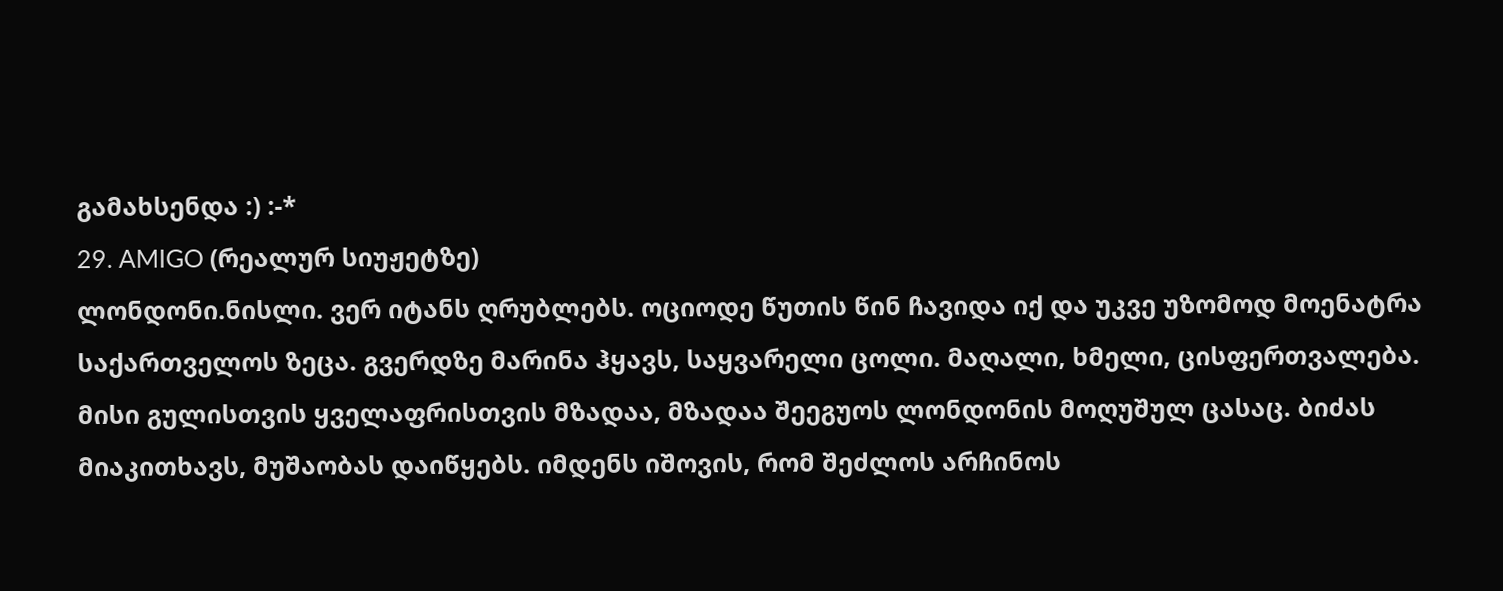გამახსენდა :) :-*
29. AMIGO (რეალურ სიუჟეტზე)
ლონდონი.ნისლი. ვერ იტანს ღრუბლებს. ოციოდე წუთის წინ ჩავიდა იქ და უკვე უზომოდ მოენატრა საქართველოს ზეცა. გვერდზე მარინა ჰყავს, საყვარელი ცოლი. მაღალი, ხმელი, ცისფერთვალება. მისი გულისთვის ყველაფრისთვის მზადაა, მზადაა შეეგუოს ლონდონის მოღუშულ ცასაც. ბიძას მიაკითხავს, მუშაობას დაიწყებს. იმდენს იშოვის, რომ შეძლოს არჩინოს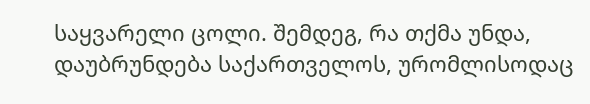საყვარელი ცოლი. შემდეგ, რა თქმა უნდა, დაუბრუნდება საქართველოს, ურომლისოდაც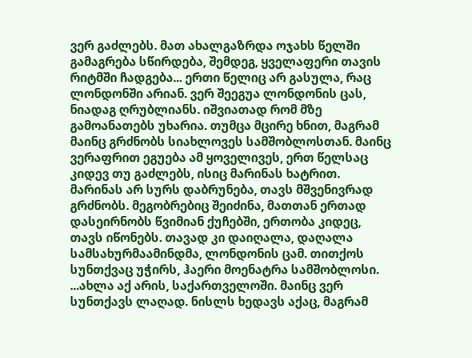ვერ გაძლებს. მათ ახალგაზრდა ოჯახს წელში გამაგრება სწირდება, შემდეგ, ყველაფერი თავის რიტმში ჩადგება... ერთი წელიც არ გასულა, რაც ლონდონში არიან. ვერ შეეგუა ლონდონის ცას, ნიადაგ ღრუბლიანს. იშვიათად რომ მზე გამოანათებს უხარია. თუმცა მცირე ხნით, მაგრამ მაინც გრძნობს სიახლოვეს სამშობლოსთან. მაინც ვერაფრით ეგუება ამ ყოველივეს, ერთ წელსაც კიდევ თუ გაძლებს, ისიც მარინას ხატრით. მარინას არ სურს დაბრუნება, თავს მშვენივრად გრძნობს. მეგობრებიც შეიძინა, მათთან ერთად დასეირნობს წვიმიან ქუჩებში, ერთობა კიდეც, თავს იწონებს. თავად კი დაიღალა, დაღალა სამსახურმაამინდმა, ლონდონის ცამ. თითქოს სუნთქვაც უჭირს, ჰაერი მოენატრა სამშობლოსი. ...ახლა აქ არის, საქართველოში. მაინც ვერ სუნთქავს ლაღად. ნისლს ხედავს აქაც, მაგრამ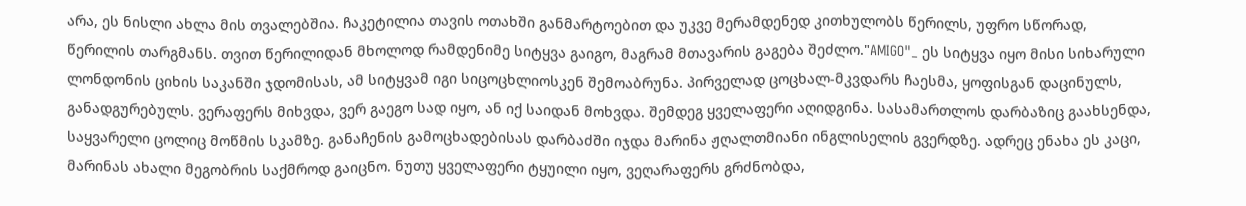არა, ეს ნისლი ახლა მის თვალებშია. ჩაკეტილია თავის ოთახში განმარტოებით და უკვე მერამდენედ კითხულობს წერილს, უფრო სწორად, წერილის თარგმანს. თვით წერილიდან მხოლოდ რამდენიმე სიტყვა გაიგო, მაგრამ მთავარის გაგება შეძლო."AMIGO"_ ეს სიტყვა იყო მისი სიხარული ლონდონის ციხის საკანში ჯდომისას, ამ სიტყვამ იგი სიცოცხლიოსკენ შემოაბრუნა. პირველად ცოცხალ-მკვდარს ჩაესმა, ყოფისგან დაცინულს, განადგურებულს. ვერაფერს მიხვდა, ვერ გაეგო სად იყო, ან იქ საიდან მოხვდა. შემდეგ ყველაფერი აღიდგინა. სასამართლოს დარბაზიც გაახსენდა, საყვარელი ცოლიც მოწმის სკამზე. განაჩენის გამოცხადებისას დარბაძში იჯდა მარინა ჟღალთმიანი ინგლისელის გვერდზე. ადრეც ენახა ეს კაცი, მარინას ახალი მეგობრის საქმროდ გაიცნო. ნუთუ ყველაფერი ტყუილი იყო, ვეღარაფერს გრძნობდა,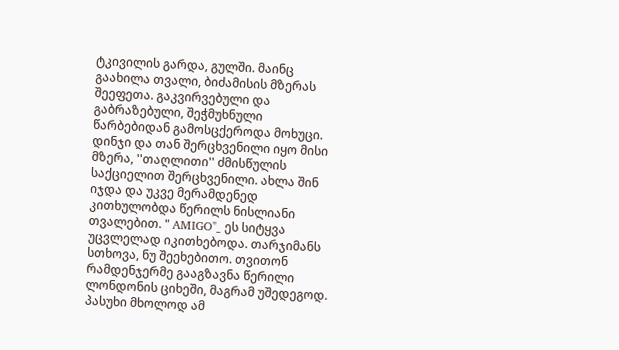ტკივილის გარდა, გულში. მაინც გაახილა თვალი, ბიძამისის მზერას შეეფეთა. გაკვირვებული და გაბრაზებული, შეჭმუხნული წარბებიდან გამოსცქეროდა მოხუცი. დინჯი და თან შერცხვენილი იყო მისი მზერა, ''თაღლითი'' ძმისწულის საქციელით შერცხვენილი. ახლა შინ იჯდა და უკვე მერამდენედ კითხულობდა წერილს ნისლიანი თვალებით. " AMIGO"_ ეს სიტყვა უცვლელად იკითხებოდა. თარჯიმანს სთხოვა, ნუ შეეხებითო. თვითონ რამდენჯერმე გააგზავნა წერილი ლონდონის ციხეში, მაგრამ უშედეგოდ. პასუხი მხოლოდ ამ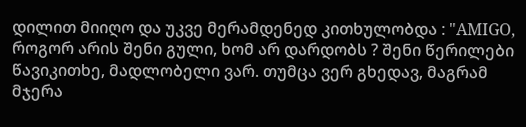დილით მიიღო და უკვე მერამდენედ კითხულობდა : "AMIGO, როგორ არის შენი გული, ხომ არ დარდობს ? შენი წერილები წავიკითხე, მადლობელი ვარ. თუმცა ვერ გხედავ, მაგრამ მჯერა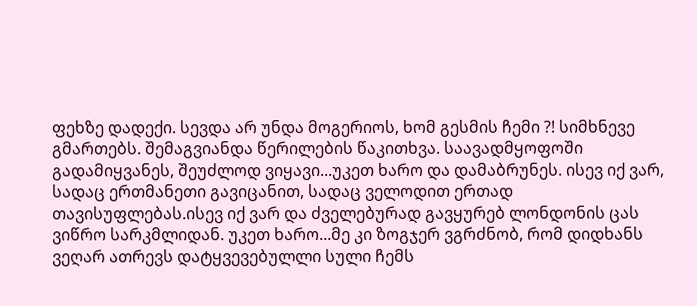ფეხზე დადექი. სევდა არ უნდა მოგერიოს, ხომ გესმის ჩემი ?! სიმხნევე გმართებს. შემაგვიანდა წერილების წაკითხვა. საავადმყოფოში გადამიყვანეს, შეუძლოდ ვიყავი...უკეთ ხარო და დამაბრუნეს. ისევ იქ ვარ, სადაც ერთმანეთი გავიცანით, სადაც ველოდით ერთად თავისუფლებას.ისევ იქ ვარ და ძველებურად გავყურებ ლონდონის ცას ვიწრო სარკმლიდან. უკეთ ხარო...მე კი ზოგჯერ ვგრძნობ, რომ დიდხანს ვეღარ ათრევს დატყვევებულლი სული ჩემს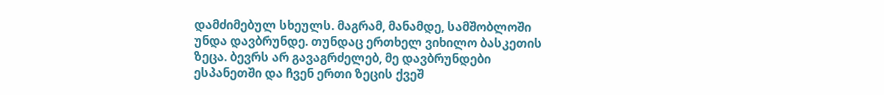დამძიმებულ სხეულს. მაგრამ, მანამდე, სამშობლოში უნდა დავბრუნდე. თუნდაც ერთხელ ვიხილო ბასკეთის ზეცა. ბევრს არ გავაგრძელებ, მე დავბრუნდები ესპანეთში და ჩვენ ერთი ზეცის ქვეშ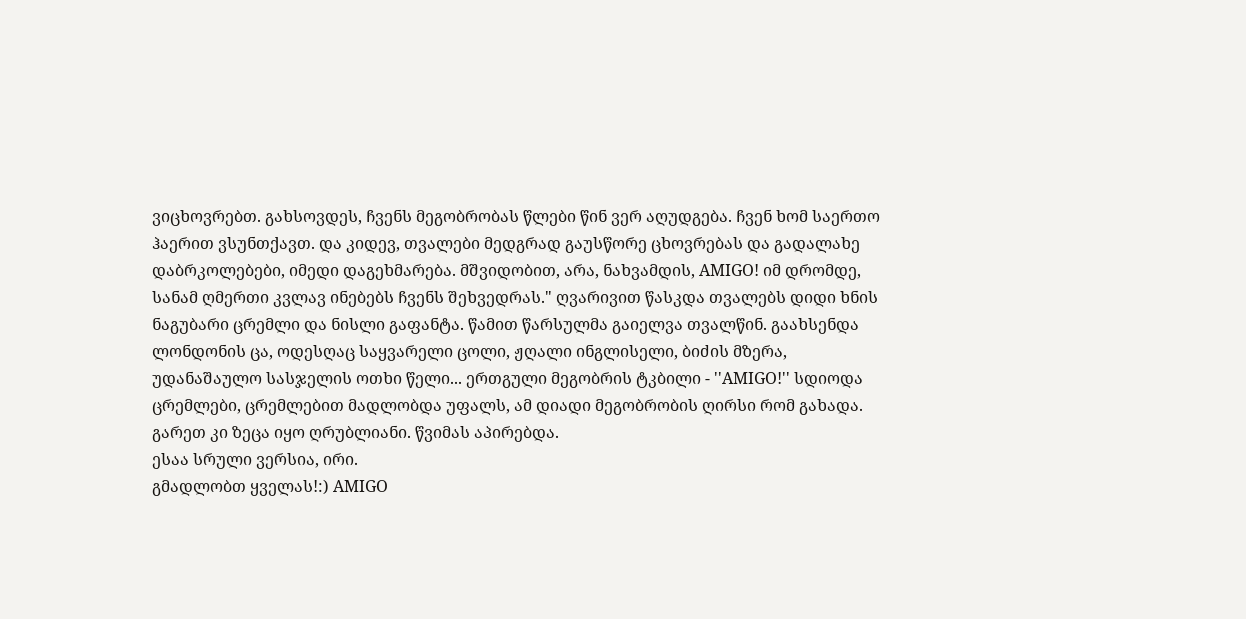ვიცხოვრებთ. გახსოვდეს, ჩვენს მეგობრობას წლები წინ ვერ აღუდგება. ჩვენ ხომ საერთო ჰაერით ვსუნთქავთ. და კიდევ, თვალები მედგრად გაუსწორე ცხოვრებას და გადალახე დაბრკოლებები, იმედი დაგეხმარება. მშვიდობით, არა, ნახვამდის, AMIGO! იმ დრომდე, სანამ ღმერთი კვლავ ინებებს ჩვენს შეხვედრას." ღვარივით წასკდა თვალებს დიდი ხნის ნაგუბარი ცრემლი და ნისლი გაფანტა. წამით წარსულმა გაიელვა თვალწინ. გაახსენდა ლონდონის ცა, ოდესღაც საყვარელი ცოლი, ჟღალი ინგლისელი, ბიძის მზერა, უდანაშაულო სასჯელის ოთხი წელი... ერთგული მეგობრის ტკბილი - ''AMIGO!'' სდიოდა ცრემლები, ცრემლებით მადლობდა უფალს, ამ დიადი მეგობრობის ღირსი რომ გახადა. გარეთ კი ზეცა იყო ღრუბლიანი. წვიმას აპირებდა.
ესაა სრული ვერსია, ირი.
გმადლობთ ყველას!:) AMIGO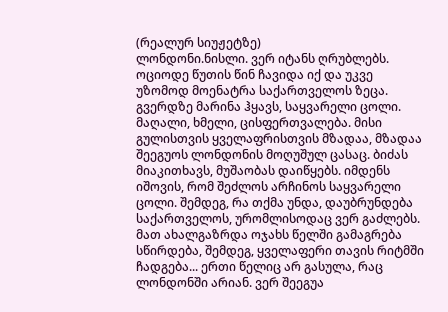(რეალურ სიუჟეტზე)
ლონდონი.ნისლი. ვერ იტანს ღრუბლებს. ოციოდე წუთის წინ ჩავიდა იქ და უკვე უზომოდ მოენატრა საქართველოს ზეცა. გვერდზე მარინა ჰყავს, საყვარელი ცოლი. მაღალი, ხმელი, ცისფერთვალება. მისი გულისთვის ყველაფრისთვის მზადაა, მზადაა შეეგუოს ლონდონის მოღუშულ ცასაც. ბიძას მიაკითხავს, მუშაობას დაიწყებს. იმდენს იშოვის, რომ შეძლოს არჩინოს საყვარელი ცოლი. შემდეგ, რა თქმა უნდა, დაუბრუნდება საქართველოს, ურომლისოდაც ვერ გაძლებს. მათ ახალგაზრდა ოჯახს წელში გამაგრება სწირდება, შემდეგ, ყველაფერი თავის რიტმში ჩადგება... ერთი წელიც არ გასულა, რაც ლონდონში არიან. ვერ შეეგუა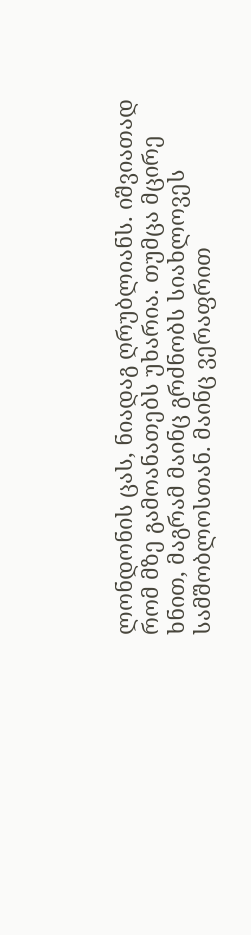ლონდონის ცას, ნიადაგ ღრუბლიანს. იშვიათად რომ მზე გამოანათებს უხარია. თუმცა მცირე ხნით, მაგრამ მაინც გრძნობს სიახლოვეს სამშობლოსთან. მაინც ვერაფრით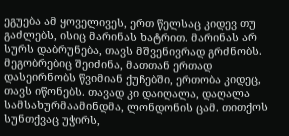ეგუება ამ ყოველივეს, ერთ წელსაც კიდევ თუ გაძლებს, ისიც მარინას ხატრით. მარინას არ სურს დაბრუნება, თავს მშვენივრად გრძნობს. მეგობრებიც შეიძინა, მათთან ერთად დასეირნობს წვიმიან ქუჩებში, ერთობა კიდეც, თავს იწონებს. თავად კი დაიღალა, დაღალა სამსახურმაამინდმა, ლონდონის ცამ. თითქოს სუნთქვაც უჭირს,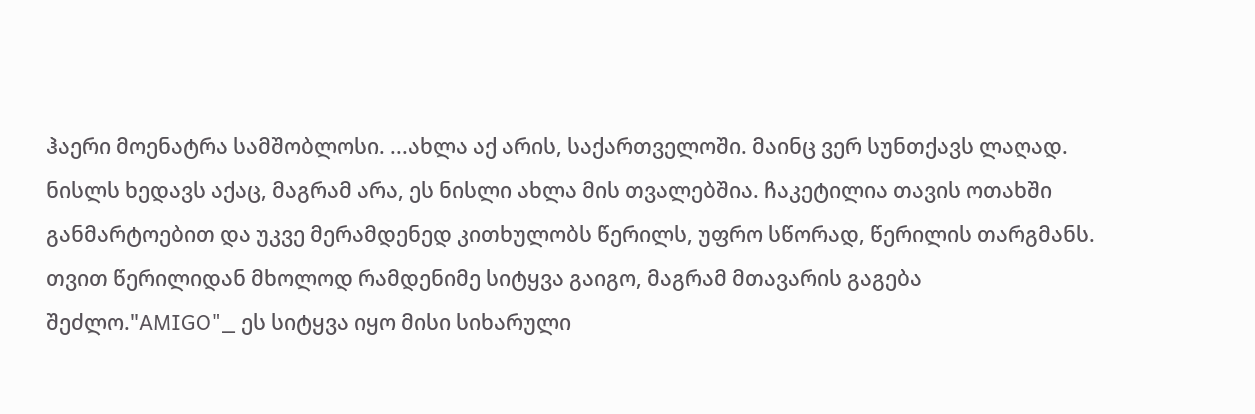ჰაერი მოენატრა სამშობლოსი. ...ახლა აქ არის, საქართველოში. მაინც ვერ სუნთქავს ლაღად. ნისლს ხედავს აქაც, მაგრამ არა, ეს ნისლი ახლა მის თვალებშია. ჩაკეტილია თავის ოთახში განმარტოებით და უკვე მერამდენედ კითხულობს წერილს, უფრო სწორად, წერილის თარგმანს. თვით წერილიდან მხოლოდ რამდენიმე სიტყვა გაიგო, მაგრამ მთავარის გაგება შეძლო."AMIGO"_ ეს სიტყვა იყო მისი სიხარული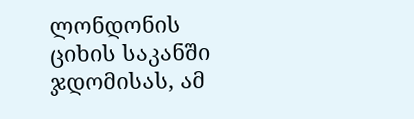ლონდონის ციხის საკანში ჯდომისას, ამ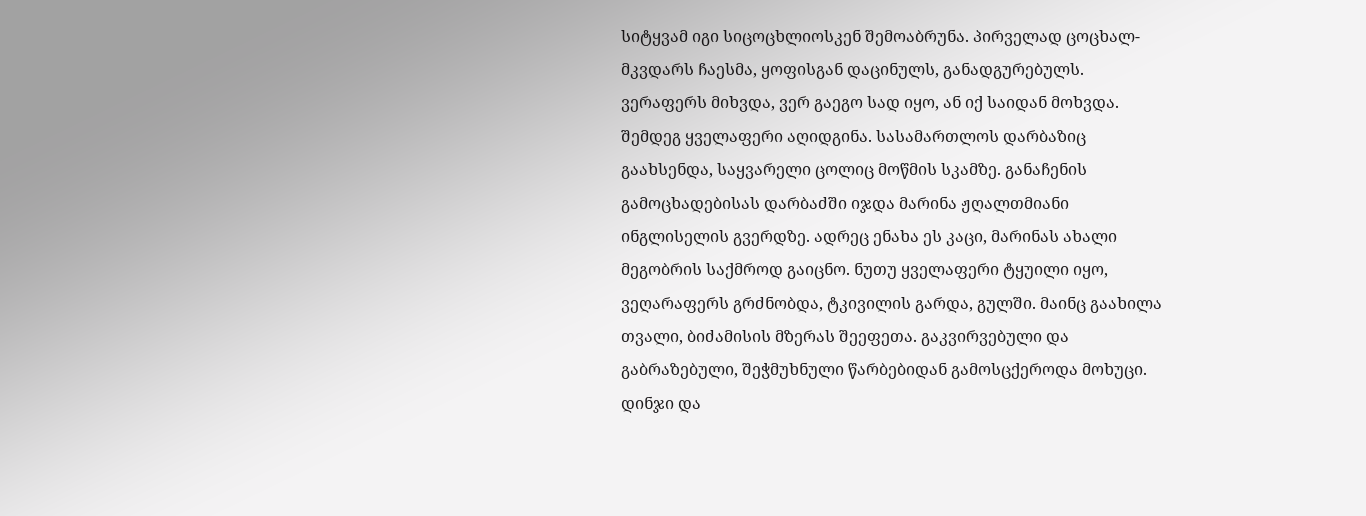სიტყვამ იგი სიცოცხლიოსკენ შემოაბრუნა. პირველად ცოცხალ-მკვდარს ჩაესმა, ყოფისგან დაცინულს, განადგურებულს. ვერაფერს მიხვდა, ვერ გაეგო სად იყო, ან იქ საიდან მოხვდა. შემდეგ ყველაფერი აღიდგინა. სასამართლოს დარბაზიც გაახსენდა, საყვარელი ცოლიც მოწმის სკამზე. განაჩენის გამოცხადებისას დარბაძში იჯდა მარინა ჟღალთმიანი ინგლისელის გვერდზე. ადრეც ენახა ეს კაცი, მარინას ახალი მეგობრის საქმროდ გაიცნო. ნუთუ ყველაფერი ტყუილი იყო, ვეღარაფერს გრძნობდა, ტკივილის გარდა, გულში. მაინც გაახილა თვალი, ბიძამისის მზერას შეეფეთა. გაკვირვებული და გაბრაზებული, შეჭმუხნული წარბებიდან გამოსცქეროდა მოხუცი. დინჯი და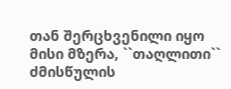თან შერცხვენილი იყო მისი მზერა, ``თაღლითი`` ძმისწულის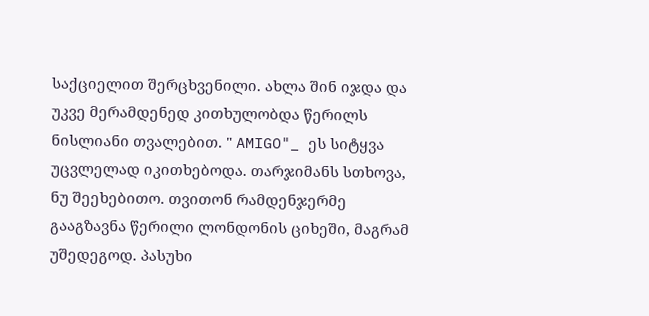საქციელით შერცხვენილი. ახლა შინ იჯდა და უკვე მერამდენედ კითხულობდა წერილს ნისლიანი თვალებით. " AMIGO"_ ეს სიტყვა უცვლელად იკითხებოდა. თარჯიმანს სთხოვა, ნუ შეეხებითო. თვითონ რამდენჯერმე გააგზავნა წერილი ლონდონის ციხეში, მაგრამ უშედეგოდ. პასუხი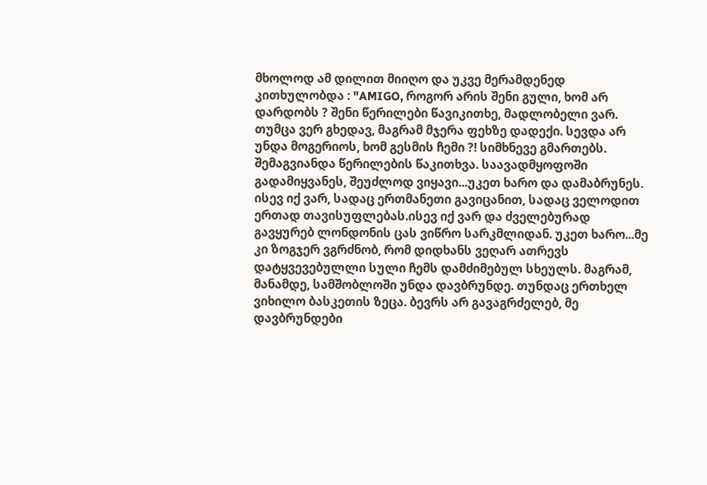მხოლოდ ამ დილით მიიღო და უკვე მერამდენედ კითხულობდა : "AMIGO, როგორ არის შენი გული, ხომ არ დარდობს ? შენი წერილები წავიკითხე, მადლობელი ვარ. თუმცა ვერ გხედავ, მაგრამ მჯერა ფეხზე დადექი. სევდა არ უნდა მოგერიოს, ხომ გესმის ჩემი ?! სიმხნევე გმართებს. შემაგვიანდა წერილების წაკითხვა. საავადმყოფოში გადამიყვანეს, შეუძლოდ ვიყავი...უკეთ ხარო და დამაბრუნეს. ისევ იქ ვარ, სადაც ერთმანეთი გავიცანით, სადაც ველოდით ერთად თავისუფლებას.ისევ იქ ვარ და ძველებურად გავყურებ ლონდონის ცას ვიწრო სარკმლიდან. უკეთ ხარო...მე კი ზოგჯერ ვგრძნობ, რომ დიდხანს ვეღარ ათრევს დატყვევებულლი სული ჩემს დამძიმებულ სხეულს. მაგრამ, მანამდე, სამშობლოში უნდა დავბრუნდე. თუნდაც ერთხელ ვიხილო ბასკეთის ზეცა. ბევრს არ გავაგრძელებ, მე დავბრუნდები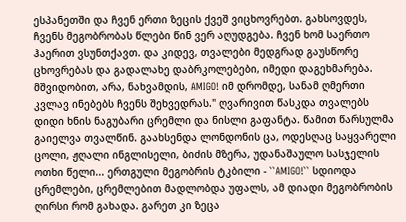ესპანეთში და ჩვენ ერთი ზეცის ქვეშ ვიცხოვრებთ. გახსოვდეს, ჩვენს მეგობრობას წლები წინ ვერ აღუდგება. ჩვენ ხომ საერთო ჰაერით ვსუნთქავთ. და კიდევ, თვალები მედგრად გაუსწორე ცხოვრებას და გადალახე დაბრკოლებები, იმედი დაგეხმარება. მშვიდობით, არა, ნახვამდის, AMIGO! იმ დრომდე, სანამ ღმერთი კვლავ ინებებს ჩვენს შეხვედრას." ღვარივით წასკდა თვალებს დიდი ხნის ნაგუბარი ცრემლი და ნისლი გაფანტა. წამით წარსულმა გაიელვა თვალწინ. გაახსენდა ლონდონის ცა, ოდესღაც საყვარელი ცოლი, ჟღალი ინგლისელი, ბიძის მზერა, უდანაშაულო სასჯელის ოთხი წელი... ერთგული მეგობრის ტკბილი - ``AMIGO!`` სდიოდა ცრემლები, ცრემლებით მადლობდა უფალს, ამ დიადი მეგობრობის ღირსი რომ გახადა. გარეთ კი ზეცა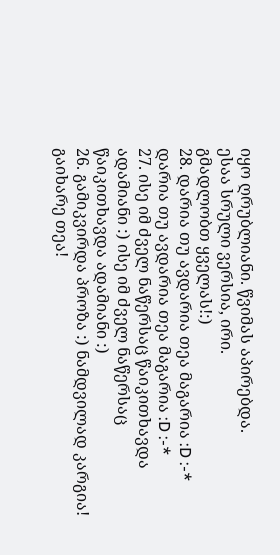იყო ღრუბლიანი. წვიმას აპირებდა.
ესაა სრული ვერსია, ირი.
გმადლობთ ყველას!:)
28. დარია თუ ავდარია თეა მაგარია :D :-* დარია თუ ავდარია თეა მაგარია :D :-*
27. ისე იმ ძველ ნაწერსაც წაიკითხავდა ადამიანი :) ისე იმ ძველ ნაწერსაც წაიკითხავდა ადამიანი :)
26. გამიკვირდა პროზა :) ნამდვილად კარგია!
გაიხარე თეა!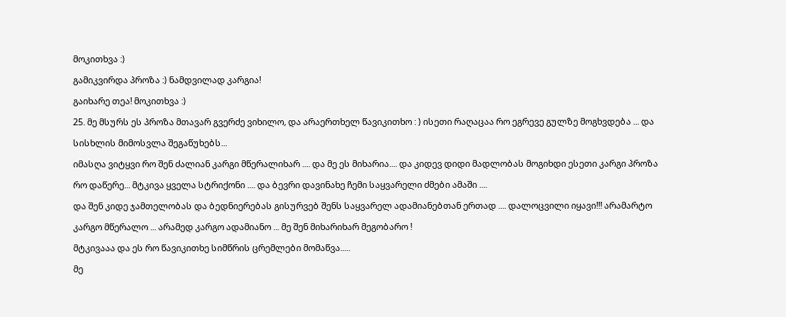მოკითხვა :)
გამიკვირდა პროზა :) ნამდვილად კარგია!
გაიხარე თეა! მოკითხვა :)
25. მე მსურს ეს პროზა მთავარ გვერძე ვიხილო, და არაერთხელ წავიკითხო : ) ისეთი რაღაცაა რო ეგრევე გულზე მოგხვდება ... და სისხლის მიმოსვლა შეგაწუხებს...
იმასღა ვიტყვი რო შენ ძალიან კარგი მწერალიხარ .... და მე ეს მიხარია.... და კიდევ დიდი მადლობას მოგიხდი ესეთი კარგი პროზა რო დაწერე... მტკივა ყველა სტრიქონი .... და ბევრი დავინახე ჩემი საყვარელი ძმები ამაში ....
და შენ კიდე ჯამთელობას და ბედნიერებას გისურვებ შენს საყვარელ ადამიანებთან ერთად .... დალოცვილი იყავი!!! არამარტო კარგო მწერალო ... არამედ კარგო ადამიანო ... მე შენ მიხარიხარ მეგობარო !
მტკივააა და ეს რო წავიკითხე სიმწრის ცრემლები მომაწვა.....
მე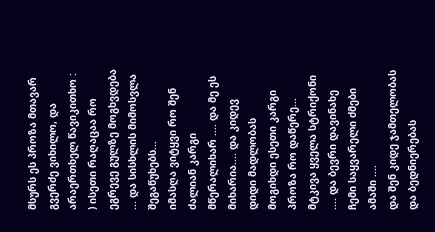მსურს ეს პროზა მთავარ გვერძე ვიხილო, და არაერთხელ წავიკითხო : ) ისეთი რაღაცაა რო ეგრევე გულზე მოგხვდება ... და სისხლის მიმოსვლა შეგაწუხებს...
იმასღა ვიტყვი რო შენ ძალიან კარგი მწერალიხარ .... და მე ეს მიხარია.... და კიდევ დიდი მადლობას მოგიხდი ესეთი კარგი პროზა რო დაწერე... მტკივა ყველა სტრიქონი .... და ბევრი დავინახე ჩემი საყვარელი ძმები ამაში ....
და შენ კიდე ჯამთელობას და ბედნიერებას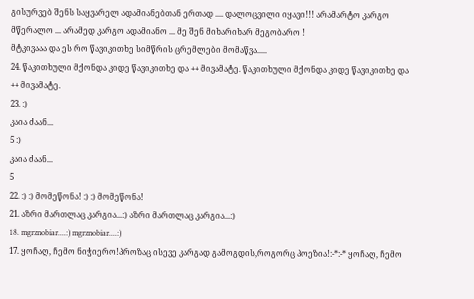გისურვებ შენს საყვარელ ადამიანებთან ერთად .... დალოცვილი იყავი!!! არამარტო კარგო მწერალო ... არამედ კარგო ადამიანო ... მე შენ მიხარიხარ მეგობარო !
მტკივააა და ეს რო წავიკითხე სიმწრის ცრემლები მომაწვა.....
24. წაკითხული მქონდა კიდე წავიკითხე და ++ მივამატე. წაკითხული მქონდა კიდე წავიკითხე და ++ მივამატე.
23. :)
კაია ძაან...
5 :)
კაია ძაან...
5
22. :) :) მომეწონა! :) :) მომეწონა!
21. აზრი მართლაც კარგია...:) აზრი მართლაც კარგია...:)
18. mgrznobiar....:) mgrznobiar....:)
17. ყოჩაღ, ჩემო ნიჭიერო!პროზაც ისევე კარგად გამოგდის,როგორც პოეზია!:-*:-* ყოჩაღ, ჩემო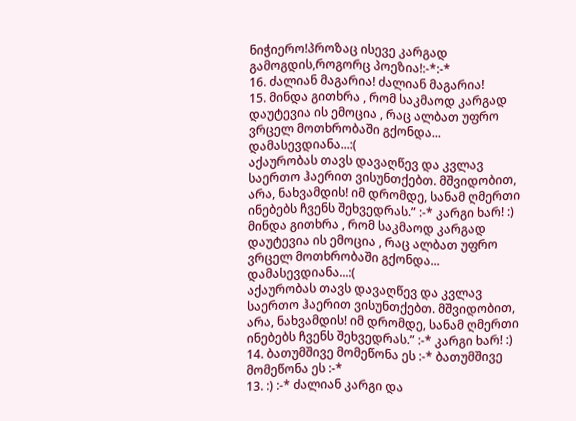ნიჭიერო!პროზაც ისევე კარგად გამოგდის,როგორც პოეზია!:-*:-*
16. ძალიან მაგარია! ძალიან მაგარია!
15. მინდა გითხრა , რომ საკმაოდ კარგად დაუტევია ის ემოცია , რაც ალბათ უფრო ვრცელ მოთხრობაში გქონდა... დამასევდიანა...:(
აქაურობას თავს დავაღწევ და კვლავ საერთო ჰაერით ვისუნთქებთ. მშვიდობით, არა, ნახვამდის! იმ დრომდე, სანამ ღმერთი ინებებს ჩვენს შეხვედრას.” :-* კარგი ხარ! :) მინდა გითხრა , რომ საკმაოდ კარგად დაუტევია ის ემოცია , რაც ალბათ უფრო ვრცელ მოთხრობაში გქონდა... დამასევდიანა...:(
აქაურობას თავს დავაღწევ და კვლავ საერთო ჰაერით ვისუნთქებთ. მშვიდობით, არა, ნახვამდის! იმ დრომდე, სანამ ღმერთი ინებებს ჩვენს შეხვედრას.” :-* კარგი ხარ! :)
14. ბათუმშივე მომეწონა ეს :-* ბათუმშივე მომეწონა ეს :-*
13. :) :-* ძალიან კარგი და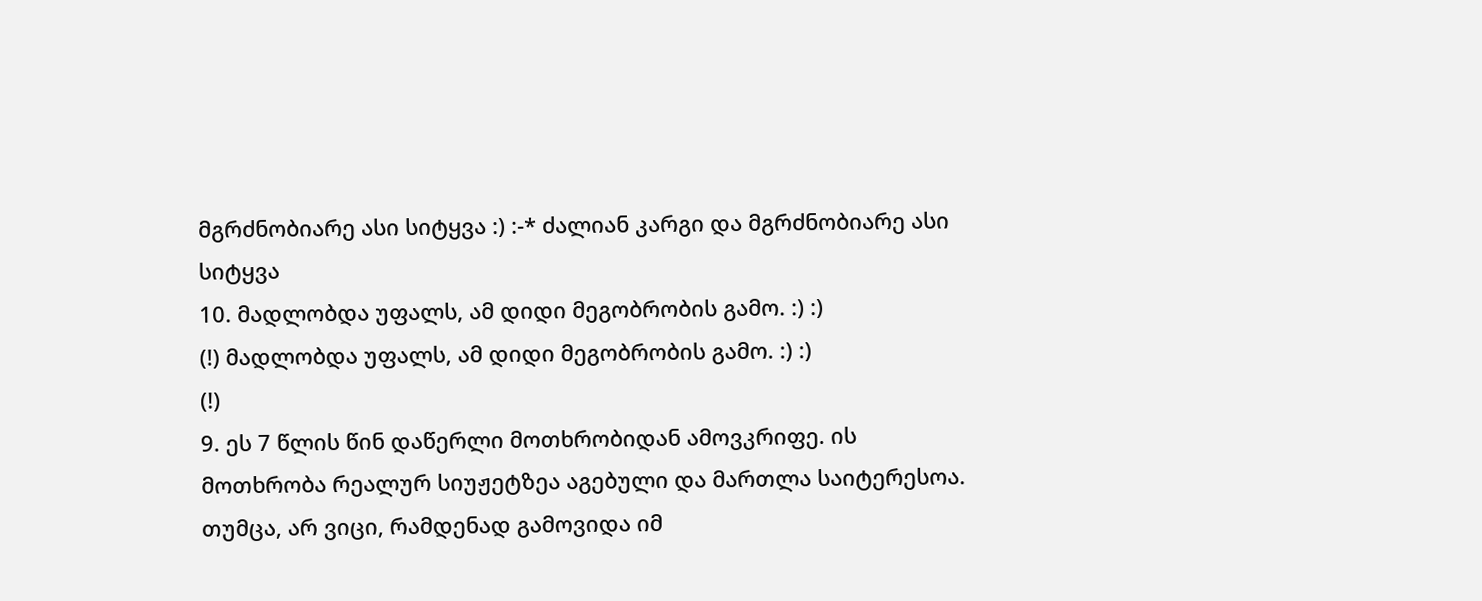მგრძნობიარე ასი სიტყვა :) :-* ძალიან კარგი და მგრძნობიარე ასი სიტყვა
10. მადლობდა უფალს, ამ დიდი მეგობრობის გამო. :) :)
(!) მადლობდა უფალს, ამ დიდი მეგობრობის გამო. :) :)
(!)
9. ეს 7 წლის წინ დაწერლი მოთხრობიდან ამოვკრიფე. ის მოთხრობა რეალურ სიუჟეტზეა აგებული და მართლა საიტერესოა. თუმცა, არ ვიცი, რამდენად გამოვიდა იმ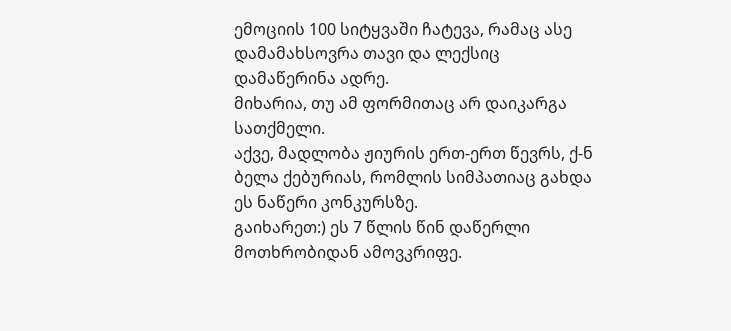ემოციის 100 სიტყვაში ჩატევა, რამაც ასე დამამახსოვრა თავი და ლექსიც დამაწერინა ადრე.
მიხარია, თუ ამ ფორმითაც არ დაიკარგა სათქმელი.
აქვე, მადლობა ჟიურის ერთ-ერთ წევრს, ქ-ნ ბელა ქებურიას, რომლის სიმპათიაც გახდა ეს ნაწერი კონკურსზე.
გაიხარეთ:) ეს 7 წლის წინ დაწერლი მოთხრობიდან ამოვკრიფე.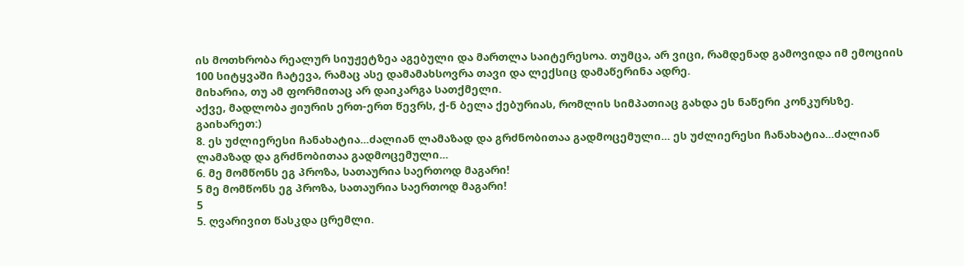ის მოთხრობა რეალურ სიუჟეტზეა აგებული და მართლა საიტერესოა. თუმცა, არ ვიცი, რამდენად გამოვიდა იმ ემოციის 100 სიტყვაში ჩატევა, რამაც ასე დამამახსოვრა თავი და ლექსიც დამაწერინა ადრე.
მიხარია, თუ ამ ფორმითაც არ დაიკარგა სათქმელი.
აქვე, მადლობა ჟიურის ერთ-ერთ წევრს, ქ-ნ ბელა ქებურიას, რომლის სიმპათიაც გახდა ეს ნაწერი კონკურსზე.
გაიხარეთ:)
8. ეს უძლიერესი ჩანახატია...ძალიან ლამაზად და გრძნობითაა გადმოცემული... ეს უძლიერესი ჩანახატია...ძალიან ლამაზად და გრძნობითაა გადმოცემული...
6. მე მომწონს ეგ პროზა, სათაურია საერთოდ მაგარი!
5 მე მომწონს ეგ პროზა, სათაურია საერთოდ მაგარი!
5
5. ღვარივით წასკდა ცრემლი.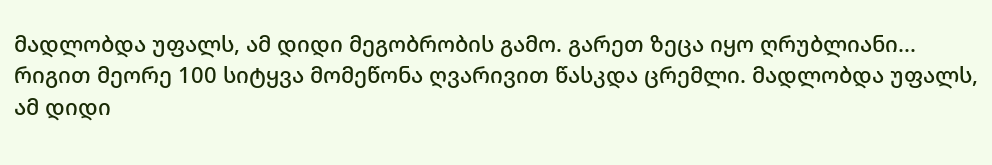მადლობდა უფალს, ამ დიდი მეგობრობის გამო. გარეთ ზეცა იყო ღრუბლიანი...
რიგით მეორე 100 სიტყვა მომეწონა ღვარივით წასკდა ცრემლი. მადლობდა უფალს, ამ დიდი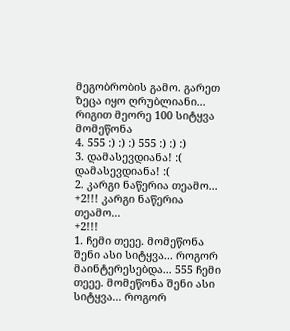მეგობრობის გამო. გარეთ ზეცა იყო ღრუბლიანი...
რიგით მეორე 100 სიტყვა მომეწონა
4. 555 :) :) :) 555 :) :) :)
3. დამასევდიანა! :( დამასევდიანა! :(
2. კარგი ნაწერია თეამო...
+2!!! კარგი ნაწერია თეამო...
+2!!!
1. ჩემი თეეე. მომეწონა შენი ასი სიტყვა... როგორ მაინტერესებდა... 555 ჩემი თეეე. მომეწონა შენი ასი სიტყვა... როგორ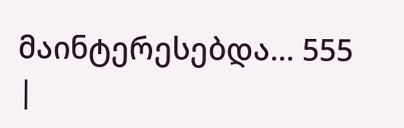მაინტერესებდა... 555
|